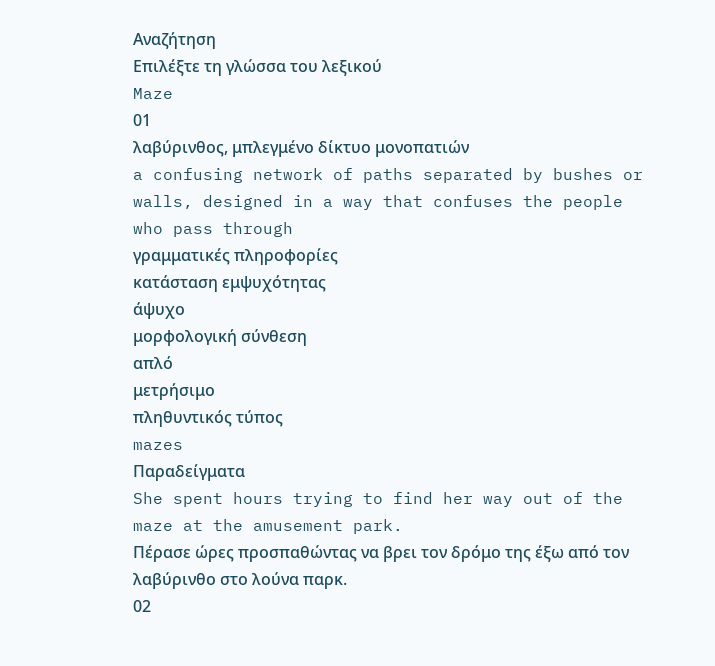Αναζήτηση
Επιλέξτε τη γλώσσα του λεξικού
Maze
01
λαβύρινθος, μπλεγμένο δίκτυο μονοπατιών
a confusing network of paths separated by bushes or walls, designed in a way that confuses the people who pass through
γραμματικές πληροφορίες
κατάσταση εμψυχότητας
άψυχο
μορφολογική σύνθεση
απλό
μετρήσιμο
πληθυντικός τύπος
mazes
Παραδείγματα
She spent hours trying to find her way out of the maze at the amusement park.
Πέρασε ώρες προσπαθώντας να βρει τον δρόμο της έξω από τον λαβύρινθο στο λούνα παρκ.
02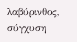λαβύρινθος, σύγχυση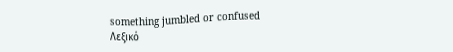something jumbled or confused
Λεξικό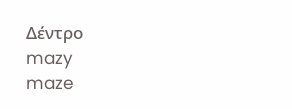Δέντρο
mazy
maze